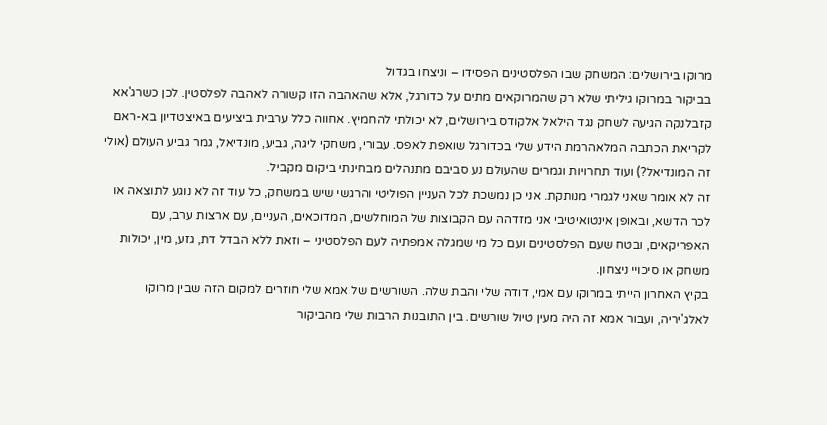מרוקו בירושלים: המשחק שבו הפלסטינים הפסידו – וניצחו בגדול
בביקור במרוקו גיליתי שלא רק שהמרוקאים מתים על כדורגל, אלא שהאהבה הזו קשורה לאהבה לפלסטין. לכן כשרג'אא קזבלנקה הגיעה לשחק נגד הילאל אלקודס בירושלים, לא יכולתי להחמיץ. אחווה כלל ערבית ביציעים באיצטדיון בא-ראם
לקריאת הכתבה המלאהרמת הידע שלי בכדורגל שואפת לאפס. עבורי, משחקי ליגה, גביע, מונדיאל, גמר גביע העולם (אולי זה המונדיאל?) ועוד תחרויות וגמרים שהעולם נע סביבם מתנהלים מבחינתי ביקום מקביל.
זה לא אומר שאני לגמרי מנותקת. אני כן נמשכת לכל העניין הפוליטי והרגשי שיש במשחק, כל עוד זה לא נוגע לתוצאה או לכר הדשא, ובאופן אינטואיטיבי אני מזדהה עם הקבוצות של המוחלשים, המדוכאים, העניים, עם ארצות ערב, עם האפריקאים, ובטח שעם הפלסטינים ועם כל מי שמגלה אמפתיה לעם הפלסטיני – וזאת ללא הבדל דת, גזע, מין, יכולות משחק או סיכויי ניצחון.
בקיץ האחרון הייתי במרוקו עם אמי, דודה שלי והבת שלה. השורשים של אמא שלי חוזרים למקום הזה שבין מרוקו לאלג'יריה, ועבור אמא זה היה מעין טיול שורשים. בין התובנות הרבות שלי מהביקור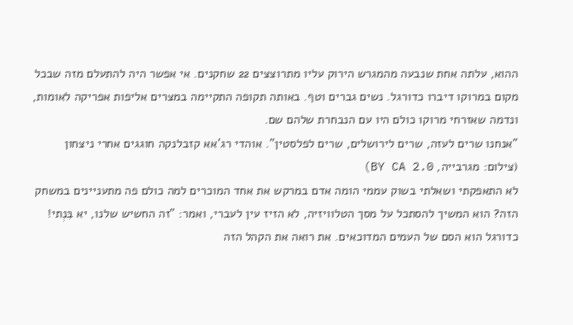ההוא, עלתה אחת שנבעה מהמגרש הירוק עליו מתרוצצים 22 שחקנים. אי אפשר היה להתעלם מזה שבכל מקום במרוקו דיברו כדורגל. נשים גברים וטף. באותה תקופה התקיימה במצרים אליפות אפריקה לאומות, ונדמה שאזרחי מרוקו כולם היו עם הנבחרת שלהם שם.
"אנחנו שרים לעזה, שרים לירושלים, שרים לפלסטין". אוהדי רג'אא קזבלנקה חוגגים אחרי ניצחון (צילום: מגרבייה, BY CA 2.0)
לא התאפקתי ושאלתי בשוק עממי הומה אדם במרקש את אחד המוכרים למה כולם פה מתעניינים במשחק הזה? הוא המשיך להסתכל על מסך הטלוויזיה, לא הזיז עין לעברי, ואמר: "זה החשיש שלנו, יא בִּנְתי! כדורגל הוא הסם של העמים המדוכאים. את רואה את הקהל הזה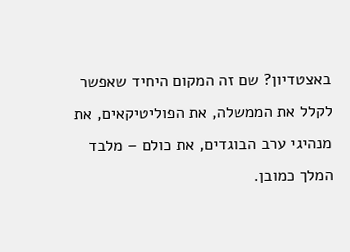באצטדיון? שם זה המקום היחיד שאפשר לקלל את הממשלה, את הפוליטיקאים, את מנהיגי ערב הבוגדים, את כולם – מלבד המלך כמובן.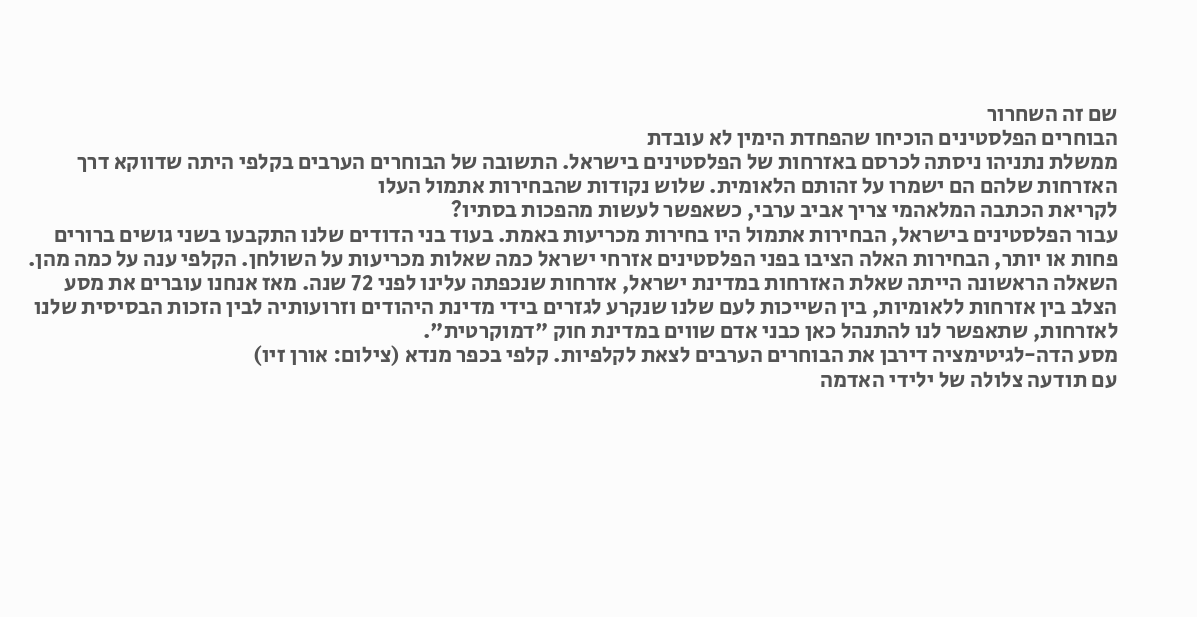שם זה השחרור
הבוחרים הפלסטינים הוכיחו שהפחדת הימין לא עובדת
ממשלת נתניהו ניסתה לכרסם באזרחות של הפלסטינים בישראל. התשובה של הבוחרים הערבים בקלפי היתה שדווקא דרך האזרחות שלהם הם ישמרו על זהותם הלאומית. שלוש נקודות שהבחירות אתמול העלו
לקריאת הכתבה המלאהמי צריך אביב ערבי, כשאפשר לעשות מהפכות בסתיו?
עבור הפלסטינים בישראל, הבחירות אתמול היו בחירות מכריעות באמת. בעוד בני הדודים שלנו התקבעו בשני גושים ברורים פחות או יותר, הבחירות האלה הציבו בפני הפלסטינים אזרחי ישראל כמה שאלות מכריעות על השולחן. הקלפי ענה על כמה מהן.
השאלה הראשונה הייתה שאלת האזרחות במדינת ישראל, אזרחות שנכפתה עלינו לפני 72 שנה. מאז אנחנו עוברים את מסע הצלב בין אזרחות ללאומיות, בין השייכות לעם שלנו שנקרע לגזרים בידי מדינת היהודים וזרועותיה לבין הזכות הבסיסית שלנו לאזרחות, שתאפשר לנו להתנהל כאן כבני אדם שווים במדינת חוק "דמוקרטית".
מסע הדה-לגיטימציה דירבן את הבוחרים הערבים לצאת לקלפיות. קלפי בכפר מנדא (צילום: אורן זיו)
עם תודעה צלולה של ילידי האדמה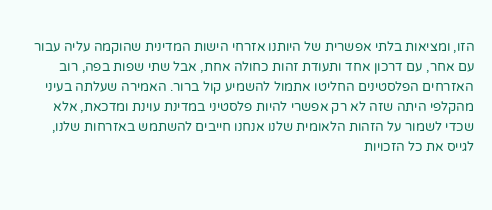הזו, ומציאות בלתי אפשרית של היותנו אזרחי הישות המדינית שהוקמה עליה עבור עם אחר, עם דרכון אחד ותעודת זהות כחולה אחת, אבל שתי שפות בפה, רוב האזרחים הפלסטינים החליטו אתמול להשמיע קול ברור. האמירה שעלתה בעיני מהקלפי היתה שזה לא רק אפשרי להיות פלסטיני במדינת עוינת ומדכאת, אלא שכדי לשמור על הזהות הלאומית שלנו אנחנו חייבים להשתמש באזרחות שלנו, לגייס את כל הזכויות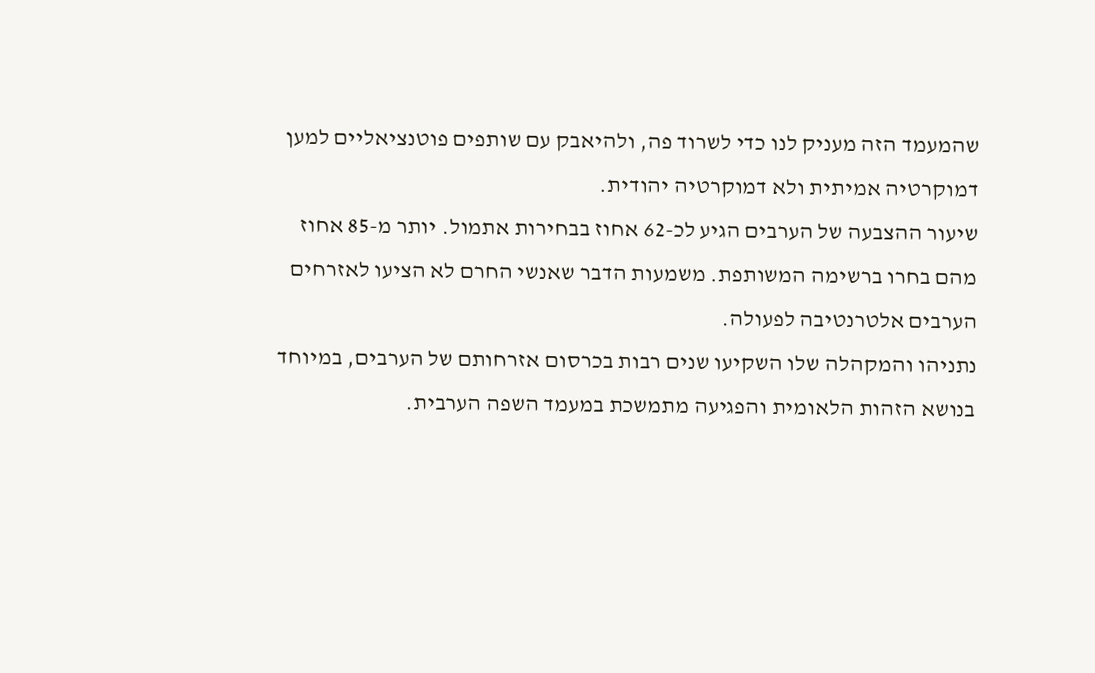שהמעמד הזה מעניק לנו כדי לשרוד פה, ולהיאבק עם שותפים פוטנציאליים למען דמוקרטיה אמיתית ולא דמוקרטיה יהודית.
שיעור ההצבעה של הערבים הגיע לכ-62 אחוז בבחירות אתמול. יותר מ-85 אחוז מהם בחרו ברשימה המשותפת. משמעות הדבר שאנשי החרם לא הציעו לאזרחים הערבים אלטרנטיבה לפעולה.
נתניהו והמקהלה שלו השקיעו שנים רבות בכרסום אזרחותם של הערבים, במיוחד בנושא הזהות הלאומית והפגיעה מתמשכת במעמד השפה הערבית.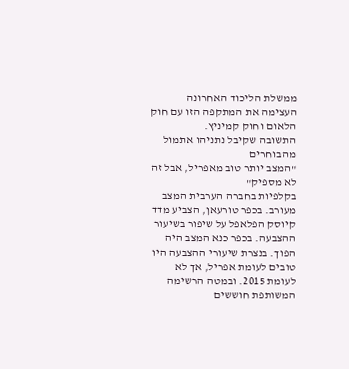ממשלת הליכוד האחרונה העצימה את המתקפה הזו עם חוק הלאום וחוק קמיניץ.
התשובה שקיבל נתניהו אתמול מהבוחרים
"המצב יותר טוב מאפריל, אבל זה לא מספיק"
בקלפיות בחברה הערבית המצב מעורב. בכפר טורעאן, הצביע מדד קיוסק הפלאפל על שיפור בשיעור ההצבעה. בכפר כנא המצב היה הפוך. בנצרת שיעורי ההצבעה היו טובים לעומת אפריל, אך לא לעומת 2015. ובמטה הרשימה המשותפת חוששים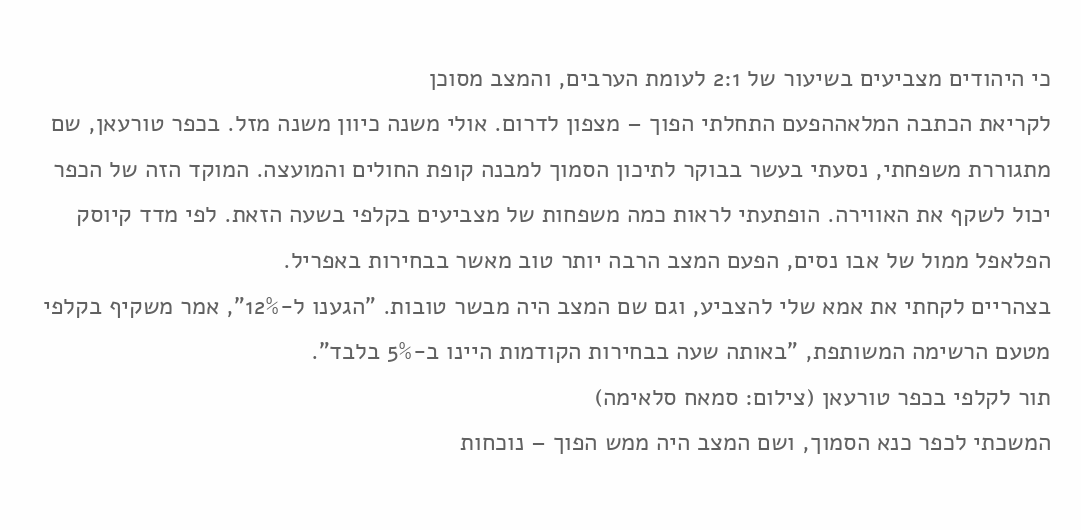כי היהודים מצביעים בשיעור של 2:1 לעומת הערבים, והמצב מסוכן
לקריאת הכתבה המלאההפעם התחלתי הפוך – מצפון לדרום. אולי משנה כיוון משנה מזל. בכפר טורעאן, שם מתגוררת משפחתי, נסעתי בעשר בבוקר לתיכון הסמוך למבנה קופת החולים והמועצה. המוקד הזה של הכפר יכול לשקף את האווירה. הופתעתי לראות כמה משפחות של מצביעים בקלפי בשעה הזאת. לפי מדד קיוסק הפלאפל ממול של אבו נסים, הפעם המצב הרבה יותר טוב מאשר בבחירות באפריל.
בצהריים לקחתי את אמא שלי להצביע, וגם שם המצב היה מבשר טובות. "הגענו ל-12%", אמר משקיף בקלפי מטעם הרשימה המשותפת, "באותה שעה בבחירות הקודמות היינו ב-5% בלבד".
תור לקלפי בכפר טורעאן (צילום: סמאח סלאימה)
המשכתי לכפר כנא הסמוך, ושם המצב היה ממש הפוך – נוכחות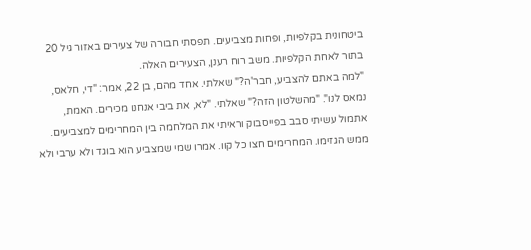ביטחונית בקלפיות, ופחות מצביעים. תפסתי חבורה של צעירים באזור גיל 20 בתור לאחת הקלפיות. משב רוח רענן, הצעירים האלה.
"למה באתם להצביע, חבר'ה?" שאלתי. אחד מהם, בן 22, אמר: "די, חלאס, נמאס לנו". "מהשלטון הזה?" שאלתי. "לא, את ביבי אנחנו מכירים. האמת, אתמול עשיתי סבב בפייסבוק וראיתי את המלחמה בין המחרימים למצביעים. ממש הגזימו. המחרימים חצו כל קוו. אמרו שמי שמצביע הוא בוגד ולא ערבי ולא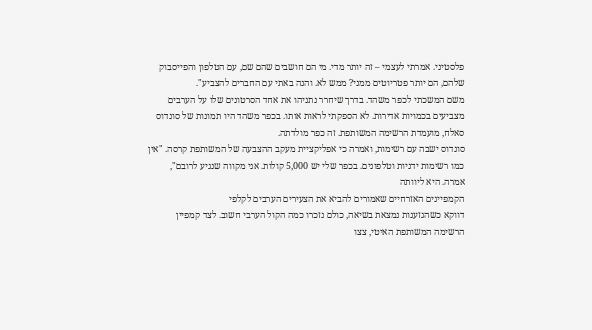פלסטיני. אמרתי לעצמי – זה יותר מדי. מי הם חושבים שהם שם, עם הטלפון והפייסבוק שלהם, הם יותר פטריוטים ממני? ממש לא. והנה באתי עם החברים להצביע".
משם המשכתי לכפר משהד. בדרך שיחרר נתניהו את אחד הסרטונים שלו על הערבים מצביעים בכמויות אדירות. לא הספקתי לראות אותו. בכפר משהד היו תמונות של סונדוס סאלח, מועמדת הרשימה המשותפת. זה כפר מולדתה.
סונדוס ישבה עם רשימות, ואמרה כי אפליקציית מעקב ההצבעה של המשותפת קרסה. "אין כמו רשימות ידניות וטלפונים. בכפר שלי יש 5,000 קולות. אני מקווה שנגיע לרובם", אמרה. היא ליוותה
הקמפיינים האזרחיים שאמורים להביא את הצעירים הערבים לקלפי
דווקא כשהגזענות נמצאת בשיאה, כולם נזכרו כמה הקול הערבי חשוב. לצד קמפיין הרשימה המשותפת האיטי, צצו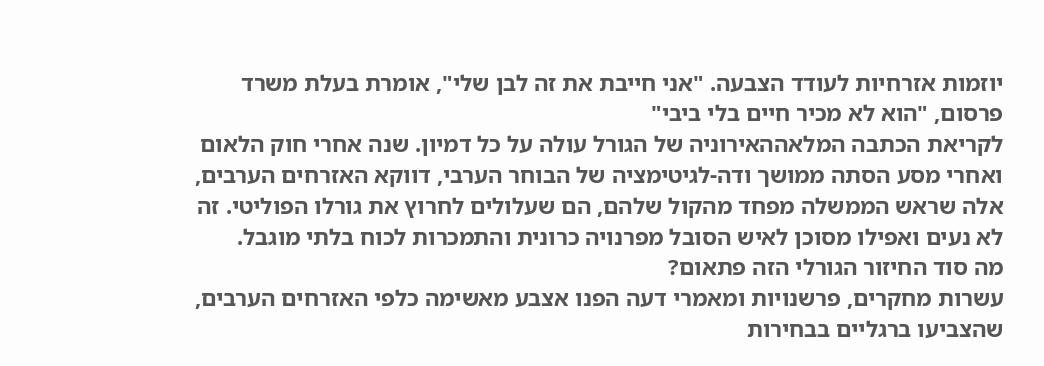יוזמות אזרחיות לעודד הצבעה. "אני חייבת את זה לבן שלי", אומרת בעלת משרד פרסום, "הוא לא מכיר חיים בלי ביבי"
לקריאת הכתבה המלאההאירוניה של הגורל עולה על כל דמיון. שנה אחרי חוק הלאום ואחרי מסע הסתה ממושך ודה-לגיטימציה של הבוחר הערבי, דווקא האזרחים הערבים, אלה שראש הממשלה מפחד מהקול שלהם, הם שעלולים לחרוץ את גורלו הפוליטי. זה לא נעים ואפילו מסוכן לאיש הסובל מפרנויה כרונית והתמכרות לכוח בלתי מוגבל.
מה סוד החיזור הגורלי הזה פתאום?
עשרות מחקרים, פרשנויות ומאמרי דעה הפנו אצבע מאשימה כלפי האזרחים הערבים, שהצביעו ברגליים בבחירות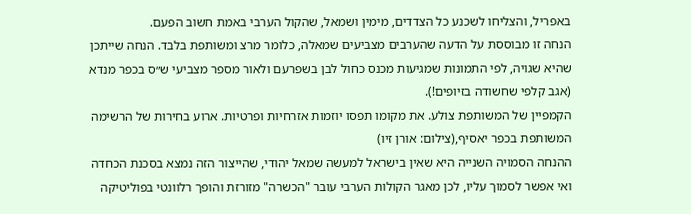באפריל, והצליחו לשכנע כל הצדדים, מימין ושמאל, שהקול הערבי באמת חשוב הפעם.
הנחה זו מבוססת על הדעה שהערבים מצביעים שמאלה, כלומר מרצ ומשותפת בלבד. הנחה שייתכן שהיא שגויה, לפי התמונות שמגיעות מכנס כחול לבן בשפרעם ולאור מספר מצביעי ש״ס בכפר מנדא (אגב קלפי שחשודה בזיופים!).
הקמפיין של המשותפת צולע. את מקומו תפסו יוזמות אזרחיות ופרטיות. ארוע בחירות של הרשימה המשותפת בכפר יאסיף,(צילום: אורן זיו)
ההנחה הסמויה השנייה היא שאין בישראל למעשה שמאל יהודי, שהייצור הזה נמצא בסכנת הכחדה ואי אפשר לסמוך עליו, לכן מאגר הקולות הערבי עובר "הכשרה" מזורזת והופך רלוונטי בפוליטיקה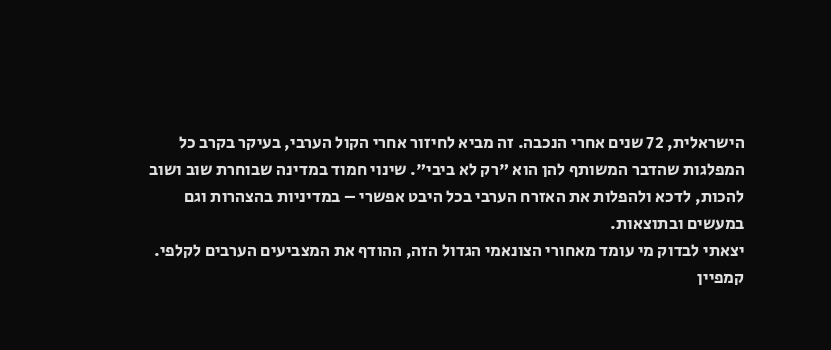הישראלית, 72 שנים אחרי הנכבה. זה מביא לחיזור אחרי הקול הערבי, בעיקר בקרב כל המפלגות שהדבר המשותף להן הוא "רק לא ביבי". שינוי חמוד במדינה שבוחרת שוב ושוב להכות, לדכא ולהפלות את האזרח הערבי בכל היבט אפשרי – במדיניות בהצהרות וגם במעשים ובתוצאות.
יצאתי לבדוק מי עומד מאחורי הצונאמי הגדול הזה, ההודף את המצביעים הערבים לקלפי.
קמפיין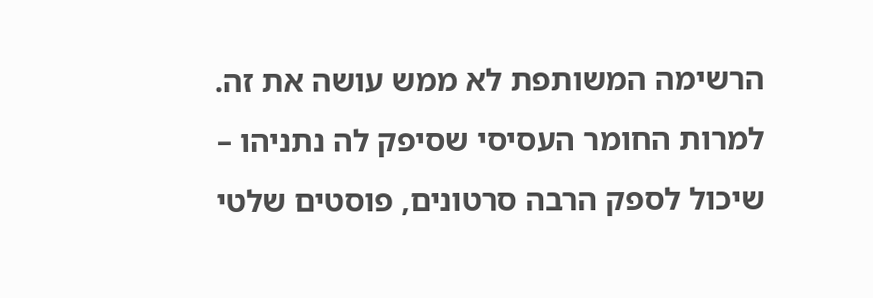הרשימה המשותפת לא ממש עושה את זה. למרות החומר העסיסי שסיפק לה נתניהו – שיכול לספק הרבה סרטונים, פוסטים שלטי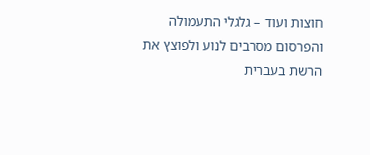חוצות ועוד – גלגלי התעמולה והפרסום מסרבים לנוע ולפוצץ את הרשת בעברית